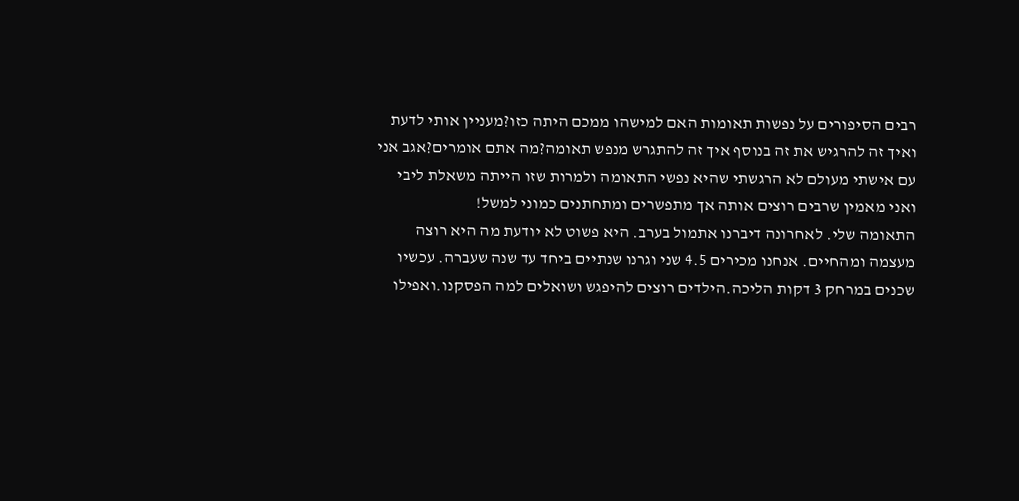רבים הסיפורים על נפשות תאומות האם למישהו ממכם היתה כזו?מעניין אותי לדעת ואיך זה להרגיש את זה בנוסף איך זה להתגרש מנפש תאומה?מה אתם אומרים?אגב אני עם אישתי מעולם לא הרגשתי שהיא נפשי התאומה ולמרות שזו הייתה משאלת ליבי ואני מאמין שרבים רוצים אותה אך מתפשרים ומתחתנים כמוני למשל!
התאומה שלי. לאחרונה דיברנו אתמול בערב. היא פשוט לא יודעת מה היא רוצה מעצמה ומהחיים. אנחנו מכירים 4.5 שני וגרנו שנתיים ביחד עד שנה שעברה. עכשיו שכנים במרחק 3 דקות הליכה.הילדים רוצים להיפגש ושואלים למה הפסקנו.ואפילו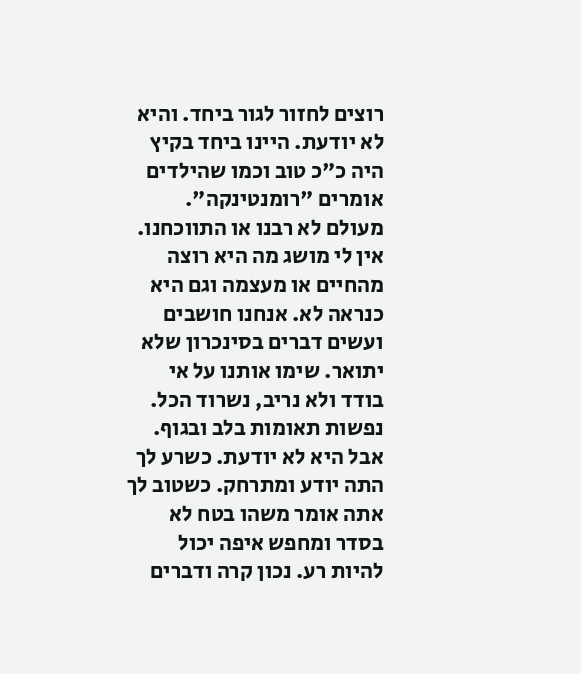רוצים לחזור לגור ביחד. והיא לא יודעת. היינו ביחד בקיץ היה כ"כ טוב וכמו שהילדים אומרים "רומנטינקה". מעולם לא רבנו או התווכחנו. אין לי מושג מה היא רוצה מהחיים או מעצמה וגם היא כנראה לא. אנחנו חושבים ועשים דברים בסינכרון שלא יתואר. שימו אותנו על אי בודד ולא נריב, נשרוד הכל. נפשות תאומות בלב ובגוף. אבל היא לא יודעת. כשרע לך התה יודע ומתרחק. כשטוב לך אתה אומר משהו בטח לא בסדר ומחפש איפה יכול להיות רע. נכון קרה ודברים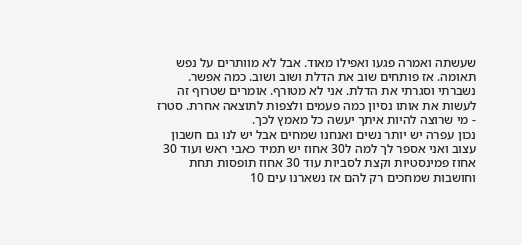שעשתה ואמרה פגעו ואפילו מאוד. אבל לא מוותרים על נפש תאומה. אז פותחים שוב את הדלת ושוב ושוב. כמה אפשר. נשברתי וסגרתי את הדלת. אני לא מטורף. אומרים שטרוף זה לעשות את אותו נסיון כמה פעמים ולצפות לתוצאה אחרת. סטרז - מי שרוצה להיות איתך יעשה כל מאמץ לכך.
נכון עפרה יש יותר נשים ואנחנו שמחים אבל יש לנו גם חשבון עצוב ואני אספר לך למה ל30 אחוז יש תמיד כאבי ראש ועוד 30 אחוז פמינסטיות וקצת לסביות עוד 30 אחוז תופסות תחת וחושבות שמחכים רק להם אז נשארנו עים 10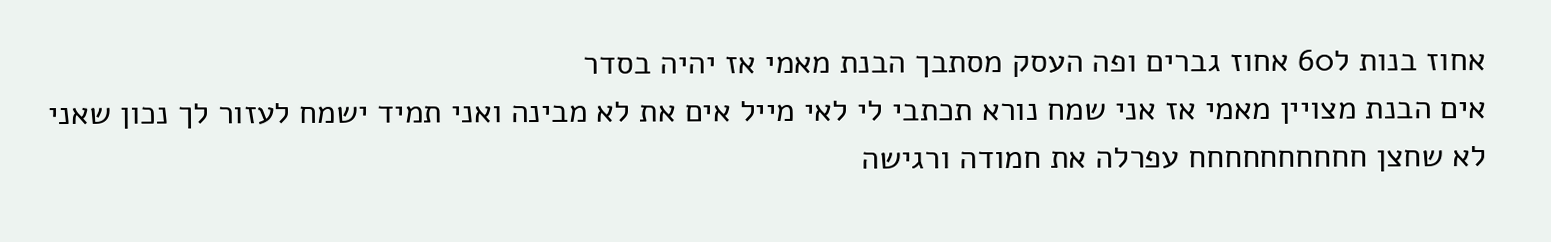אחוז בנות ל60 אחוז גברים ופה העסק מסתבך הבנת מאמי אז יהיה בסדר
אים הבנת מצויין מאמי אז אני שמח נורא תכתבי לי לאי מייל אים את לא מבינה ואני תמיד ישמח לעזור לך נכון שאני לא שחצן חחחחחחחחחח עפרלה את חמודה ורגישה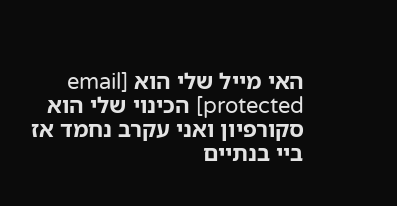האי מייל שלי הוא [email protected] הכינוי שלי הוא סקורפיון ואני עקרב נחמד אז ביי בנתיים